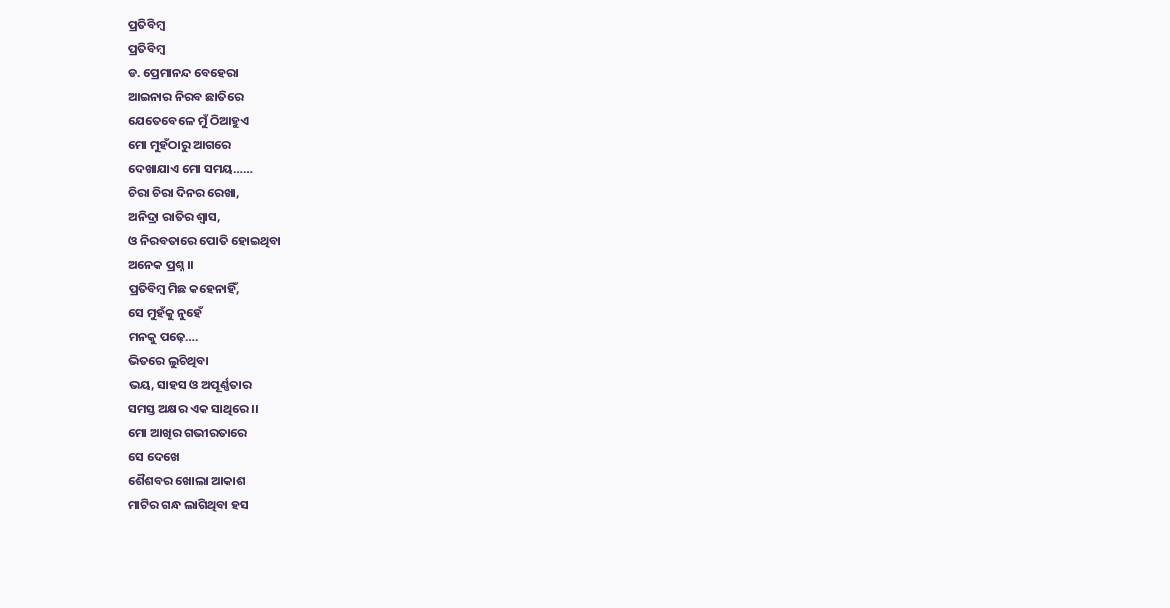ପ୍ରତିବିମ୍ବ
ପ୍ରତିବିମ୍ବ
ଡ. ପ୍ରେମାନନ୍ଦ ବେହେରା
ଆଇନାର ନିରବ ଛାତିରେ
ଯେତେବେଳେ ମୁଁ ଠିଆହୁଏ
ମୋ ମୁହଁଠାରୁ ଆଗରେ
ଦେଖାଯାଏ ମୋ ସମୟ……
ଚିରା ଚିରା ଦିନର ରେଖା,
ଅନିଦ୍ରା ରାତିର ଶ୍ୱାସ,
ଓ ନିରବତାରେ ପୋତି ହୋଇଥିବା
ଅନେକ ପ୍ରଶ୍ନ ।।
ପ୍ରତିବିମ୍ବ ମିଛ କହେନାହିଁ,
ସେ ମୁହଁକୁ ନୁହେଁ
ମନକୁ ପଢ଼େ….
ଭିତରେ ଲୁଚିଥିବା
ଭୟ, ସାହସ ଓ ଅପୂର୍ଣ୍ଣତାର
ସମସ୍ତ ଅକ୍ଷର ଏକ ସାଥିରେ ।।
ମୋ ଆଖିର ଗଭୀରତାରେ
ସେ ଦେଖେ
ଶୈଶବର ଖୋଲା ଆକାଶ
ମାଟିର ଗନ୍ଧ ଲାଗିଥିବା ହସ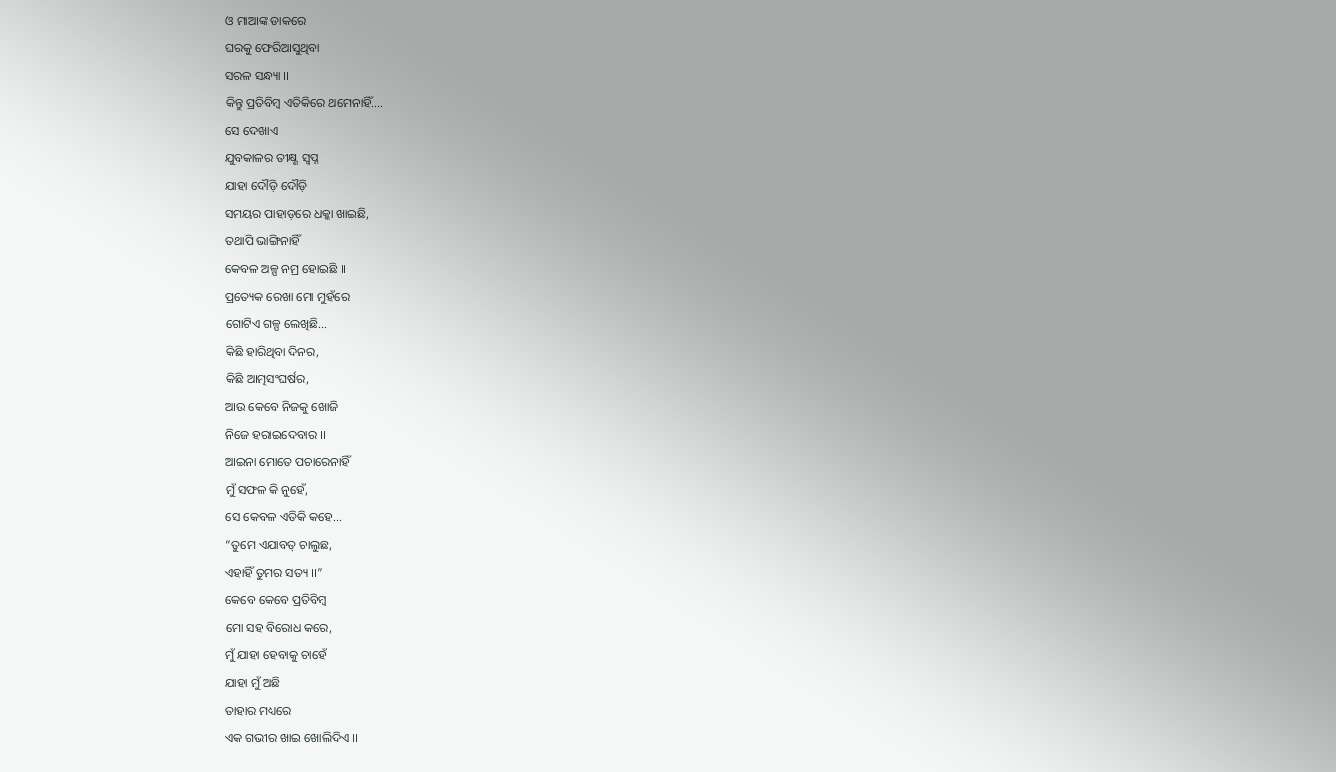ଓ ମାଆଙ୍କ ଡାକରେ
ଘରକୁ ଫେରିଆସୁଥିବା
ସରଳ ସନ୍ଧ୍ୟା ।।
କିନ୍ତୁ ପ୍ରତିବିମ୍ବ ଏତିକିରେ ଥମେନାହିଁ….
ସେ ଦେଖାଏ
ଯୁବକାଳର ତୀକ୍ଷ୍ଣ ସ୍ବପ୍ନ
ଯାହା ଦୌଡ଼ି ଦୌଡ଼ି
ସମୟର ପାହାଡ଼ରେ ଧକ୍କା ଖାଇଛି,
ତଥାପି ଭାଙ୍ଗିନାହିଁ
କେବଳ ଅଳ୍ପ ନମ୍ର ହୋଇଛି ।।
ପ୍ରତ୍ୟେକ ରେଖା ମୋ ମୁହଁରେ
ଗୋଟିଏ ଗଳ୍ପ ଲେଖିଛି…
କିଛି ହାରିଥିବା ଦିନର,
କିଛି ଆତ୍ମସଂଘର୍ଷର,
ଆଉ କେବେ ନିଜକୁ ଖୋଜି
ନିଜେ ହରାଇଦେବାର ।।
ଆଇନା ମୋତେ ପଚାରେନାହିଁ
ମୁଁ ସଫଳ କି ନୁହେଁ,
ସେ କେବଳ ଏତିକି କହେ…
“ତୁମେ ଏଯାବତ୍ ଚାଲୁଛ,
ଏହାହିଁ ତୁମର ସତ୍ୟ ।।”
କେବେ କେବେ ପ୍ରତିବିମ୍ବ
ମୋ ସହ ବିରୋଧ କରେ,
ମୁଁ ଯାହା ହେବାକୁ ଚାହେଁ
ଯାହା ମୁଁ ଅଛି
ତାହାର ମଧ୍ୟରେ
ଏକ ଗଭୀର ଖାଇ ଖୋଲିଦିଏ ।।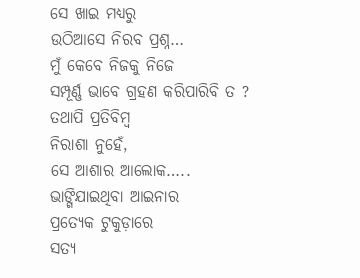ସେ ଖାଇ ମଧ୍ୟରୁ
ଉଠିଆସେ ନିରବ ପ୍ରଶ୍ନ…
ମୁଁ କେବେ ନିଜକୁ ନିଜେ
ସମ୍ପୂର୍ଣ୍ଣ ଭାବେ ଗ୍ରହଣ କରିପାରିବି ତ ?
ତଥାପି ପ୍ରତିବିମ୍ବ
ନିରାଶା ନୁହେଁ,
ସେ ଆଶାର ଆଲୋକ…..
ଭାଙ୍ଗିଯାଇଥିବା ଆଇନାର
ପ୍ରତ୍ୟେକ ଟୁକୁଡ଼ାରେ
ସତ୍ୟ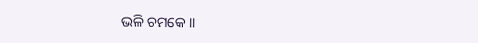ଭଳି ଚମକେ ।।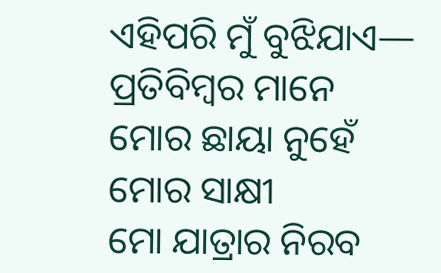ଏହିପରି ମୁଁ ବୁଝିଯାଏ—
ପ୍ରତିବିମ୍ବର ମାନେ
ମୋର ଛାୟା ନୁହେଁ
ମୋର ସାକ୍ଷୀ
ମୋ ଯାତ୍ରାର ନିରବ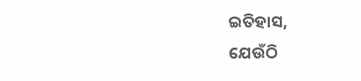ଇତିହାସ,
ଯେଉଁଠି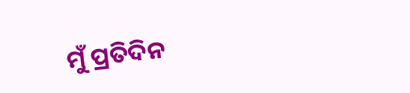ମୁଁ ପ୍ରତିଦିନ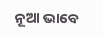ନୂଆ ଭାବେ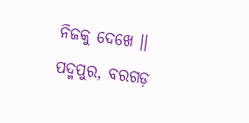ନିଜକୁ ଦେଖେ ।।
ପଦ୍ମପୁର, ବରଗଡ଼